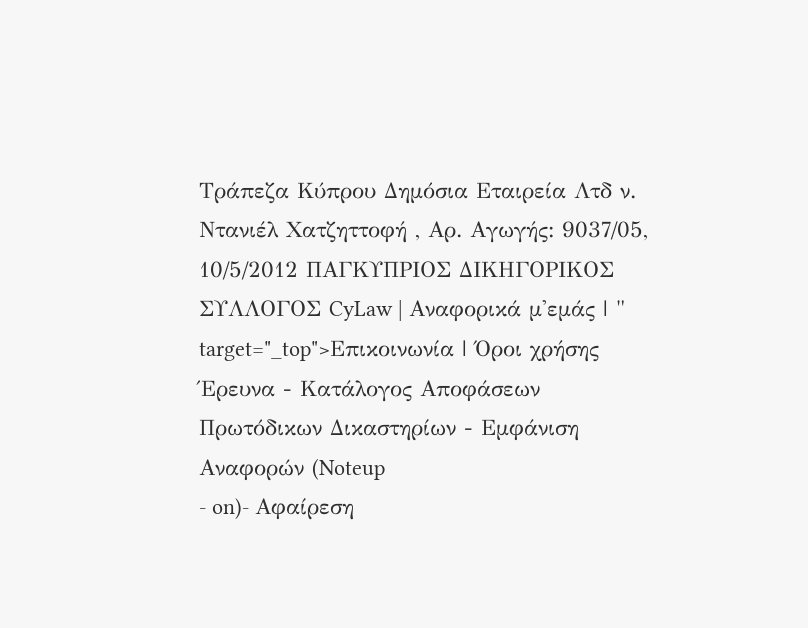Τράπεζα Κύπρου Δημόσια Εταιρεία Λτδ ν. Ντανιέλ Χατζηττοφή , Αρ. Αγωγής: 9037/05, 10/5/2012 ΠΑΓΚΥΠΡΙΟΣ ΔΙΚΗΓΟΡΙΚΟΣ ΣΥΛΛΟΓΟΣ CyLaw | Αναφορικά μ'εμάς | " target="_top">Επικοινωνία | Όροι χρήσης Έρευνα - Κατάλογος Αποφάσεων Πρωτόδικων Δικαστηρίων - Εμφάνιση Αναφορών (Noteup
- on)- Αφαίρεση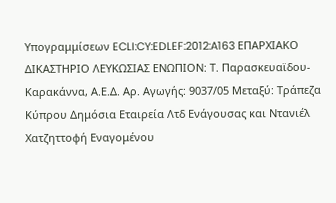Υπογραμμίσεων ECLI:CY:EDLEF:2012:A163 ΕΠΑΡΧΙΑΚΟ ΔΙΚΑΣΤΗΡΙΟ ΛΕΥΚΩΣΙΑΣ ΕΝΩΠΙΟΝ: Τ. Παρασκευαϊδου-Καρακάννα, Α.Ε.Δ. Αρ. Αγωγής: 9037/05 Μεταξύ: Τράπεζα Κύπρου Δημόσια Εταιρεία Λτδ Ενάγουσας και Ντανιέλ Χατζηττοφή Εναγομένου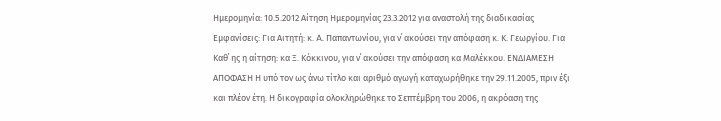Ημερομηνία: 10.5.2012 Αίτηση Ημερομηνίας 23.3.2012 για αναστολή της διαδικασίας Εμφανίσεις: Για Αιτητή: κ. A. Παπαντωνίου, για ν΄ ακούσει την απόφαση κ. Κ. Γεωργίου. Για Καθ΄ ης η αίτηση: κα Ξ. Κόκκινου, για ν΄ ακούσει την απόφαση κα Μαλέκκου. ΕΝΔΙΑΜΕΣΗ ΑΠΟΦΑΣΗ Η υπό τον ως άνω τίτλο και αριθμό αγωγή καταχωρήθηκε την 29.11.2005, πριν έξι και πλέον έτη. Η δικογραφία ολοκληρώθηκε το Σεπτέμβρη του 2006, η ακρόαση της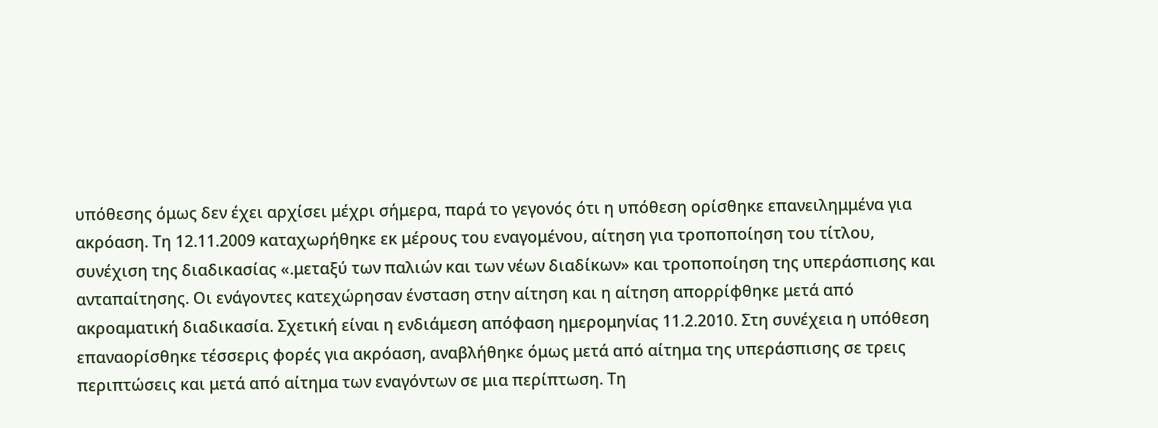υπόθεσης όμως δεν έχει αρχίσει μέχρι σήμερα, παρά το γεγονός ότι η υπόθεση ορίσθηκε επανειλημμένα για ακρόαση. Τη 12.11.2009 καταχωρήθηκε εκ μέρους του εναγομένου, αίτηση για τροποποίηση του τίτλου, συνέχιση της διαδικασίας «.μεταξύ των παλιών και των νέων διαδίκων» και τροποποίηση της υπεράσπισης και ανταπαίτησης. Οι ενάγοντες κατεχώρησαν ένσταση στην αίτηση και η αίτηση απορρίφθηκε μετά από ακροαματική διαδικασία. Σχετική είναι η ενδιάμεση απόφαση ημερομηνίας 11.2.2010. Στη συνέχεια η υπόθεση επαναορίσθηκε τέσσερις φορές για ακρόαση, αναβλήθηκε όμως μετά από αίτημα της υπεράσπισης σε τρεις περιπτώσεις και μετά από αίτημα των εναγόντων σε μια περίπτωση. Τη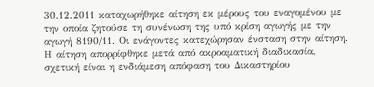30.12.2011 καταχωρήθηκε αίτηση εκ μέρους του εναγομένου με την οποία ζητούσε τη συνένωση της υπό κρίση αγωγής με την αγωγή 8190/11. Οι ενάγοντες κατεχώρησαν ένσταση στην αίτηση. Η αίτηση απορρίφθηκε μετά από ακροαματική διαδικασία, σχετική είναι η ενδιάμεση απόφαση του Δικαστηρίου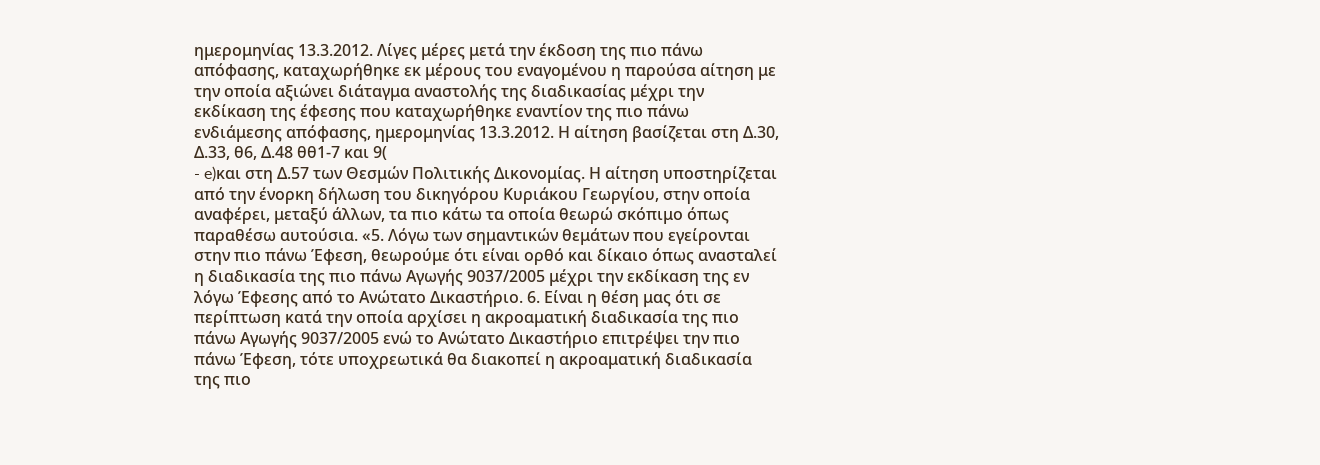ημερομηνίας 13.3.2012. Λίγες μέρες μετά την έκδοση της πιο πάνω απόφασης, καταχωρήθηκε εκ μέρους του εναγομένου η παρούσα αίτηση με την οποία αξιώνει διάταγμα αναστολής της διαδικασίας μέχρι την εκδίκαση της έφεσης που καταχωρήθηκε εναντίον της πιο πάνω ενδιάμεσης απόφασης, ημερομηνίας 13.3.2012. Η αίτηση βασίζεται στη Δ.30, Δ.33, θ6, Δ.48 θθ1-7 και 9(
- e)και στη Δ.57 των Θεσμών Πολιτικής Δικονομίας. Η αίτηση υποστηρίζεται από την ένορκη δήλωση του δικηγόρου Κυριάκου Γεωργίου, στην οποία αναφέρει, μεταξύ άλλων, τα πιο κάτω τα οποία θεωρώ σκόπιμο όπως παραθέσω αυτούσια. «5. Λόγω των σημαντικών θεμάτων που εγείρονται στην πιο πάνω Έφεση, θεωρούμε ότι είναι ορθό και δίκαιο όπως ανασταλεί η διαδικασία της πιο πάνω Αγωγής 9037/2005 μέχρι την εκδίκαση της εν λόγω Έφεσης από το Ανώτατο Δικαστήριο. 6. Είναι η θέση μας ότι σε περίπτωση κατά την οποία αρχίσει η ακροαματική διαδικασία της πιο πάνω Αγωγής 9037/2005 ενώ το Ανώτατο Δικαστήριο επιτρέψει την πιο πάνω Έφεση, τότε υποχρεωτικά θα διακοπεί η ακροαματική διαδικασία της πιο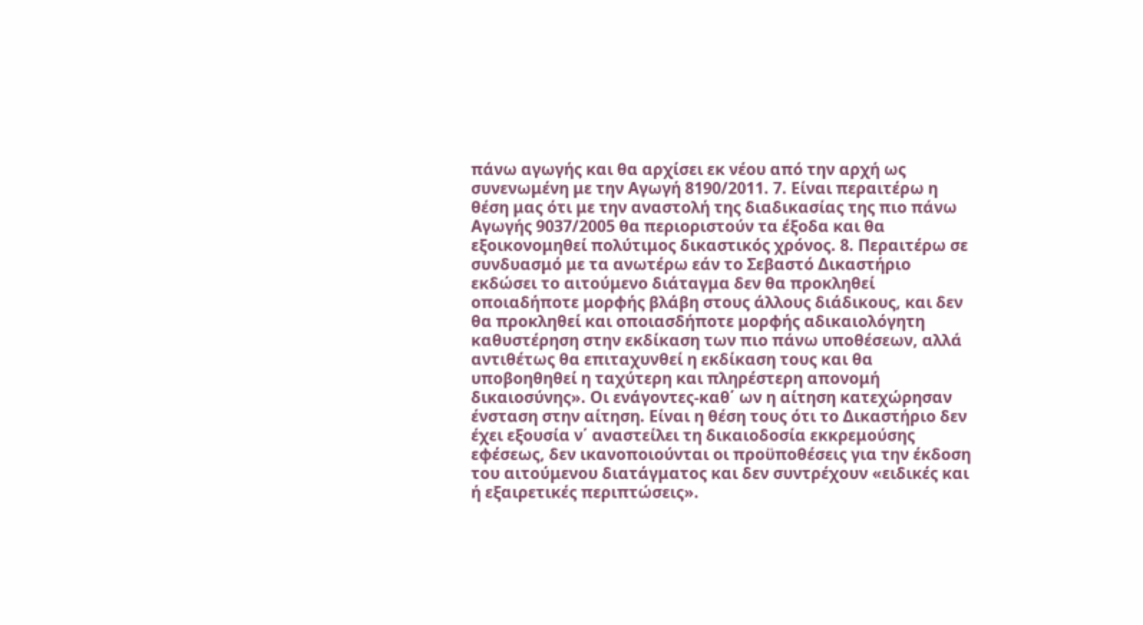πάνω αγωγής και θα αρχίσει εκ νέου από την αρχή ως συνενωμένη με την Αγωγή 8190/2011. 7. Είναι περαιτέρω η θέση μας ότι με την αναστολή της διαδικασίας της πιο πάνω Αγωγής 9037/2005 θα περιοριστούν τα έξοδα και θα εξοικονομηθεί πολύτιμος δικαστικός χρόνος. 8. Περαιτέρω σε συνδυασμό με τα ανωτέρω εάν το Σεβαστό Δικαστήριο εκδώσει το αιτούμενο διάταγμα δεν θα προκληθεί οποιαδήποτε μορφής βλάβη στους άλλους διάδικους, και δεν θα προκληθεί και οποιασδήποτε μορφής αδικαιολόγητη καθυστέρηση στην εκδίκαση των πιο πάνω υποθέσεων, αλλά αντιθέτως θα επιταχυνθεί η εκδίκαση τους και θα υποβοηθηθεί η ταχύτερη και πληρέστερη απονομή δικαιοσύνης». Οι ενάγοντες-καθ΄ ων η αίτηση κατεχώρησαν ένσταση στην αίτηση. Είναι η θέση τους ότι το Δικαστήριο δεν έχει εξουσία ν΄ αναστείλει τη δικαιοδοσία εκκρεμούσης εφέσεως, δεν ικανοποιούνται οι προϋποθέσεις για την έκδοση του αιτούμενου διατάγματος και δεν συντρέχουν «ειδικές και ή εξαιρετικές περιπτώσεις».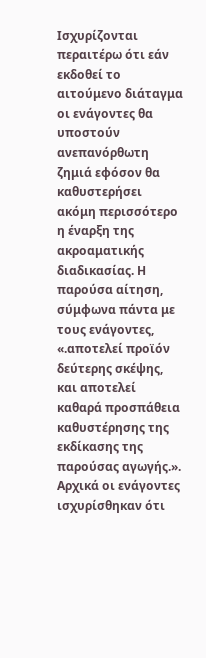Ισχυρίζονται περαιτέρω ότι εάν εκδοθεί το αιτούμενο διάταγμα οι ενάγοντες θα υποστούν ανεπανόρθωτη ζημιά εφόσον θα καθυστερήσει ακόμη περισσότερο η έναρξη της ακροαματικής διαδικασίας. Η παρούσα αίτηση, σύμφωνα πάντα με τους ενάγοντες, «.αποτελεί προϊόν δεύτερης σκέψης, και αποτελεί καθαρά προσπάθεια καθυστέρησης της εκδίκασης της παρούσας αγωγής.». Αρχικά οι ενάγοντες ισχυρίσθηκαν ότι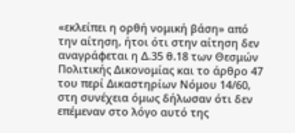«εκλείπει η ορθή νομική βάση» από την αίτηση, ήτοι ότι στην αίτηση δεν αναγράφεται η Δ.35 θ.18 των Θεσμών Πολιτικής Δικονομίας και το άρθρο 47 του περί Δικαστηρίων Νόμου 14/60, στη συνέχεια όμως δήλωσαν ότι δεν επέμεναν στο λόγο αυτό της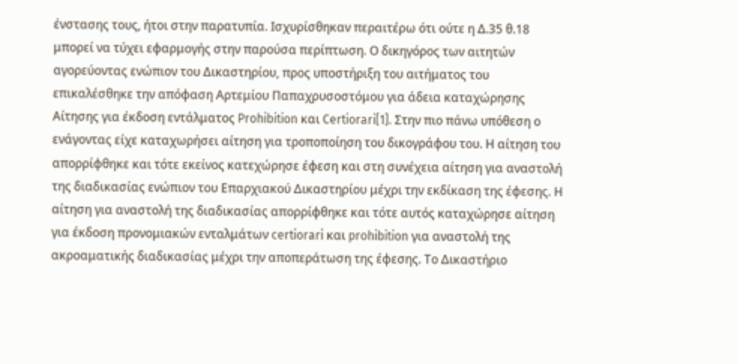ένστασης τους, ήτοι στην παρατυπία. Ισχυρίσθηκαν περαιτέρω ότι ούτε η Δ.35 θ.18 μπορεί να τύχει εφαρμογής στην παρούσα περίπτωση. Ο δικηγόρος των αιτητών αγορεύοντας ενώπιον του Δικαστηρίου, προς υποστήριξη του αιτήματος του επικαλέσθηκε την απόφαση Αρτεμίου Παπαχρυσοστόμου για άδεια καταχώρησης Αίτησης για έκδοση εντάλματος Prohibition και Certiorari[1]. Στην πιο πάνω υπόθεση ο ενάγοντας είχε καταχωρήσει αίτηση για τροποποίηση του δικογράφου του. Η αίτηση του απορρίφθηκε και τότε εκείνος κατεχώρησε έφεση και στη συνέχεια αίτηση για αναστολή της διαδικασίας ενώπιον του Επαρχιακού Δικαστηρίου μέχρι την εκδίκαση της έφεσης. Η αίτηση για αναστολή της διαδικασίας απορρίφθηκε και τότε αυτός καταχώρησε αίτηση για έκδοση προνομιακών ενταλμάτων certiorari και prohibition για αναστολή της ακροαματικής διαδικασίας μέχρι την αποπεράτωση της έφεσης. Το Δικαστήριο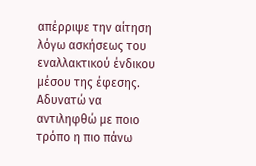απέρριψε την αίτηση λόγω ασκήσεως του εναλλακτικού ένδικου μέσου της έφεσης. Αδυνατώ να αντιληφθώ με ποιο τρόπο η πιο πάνω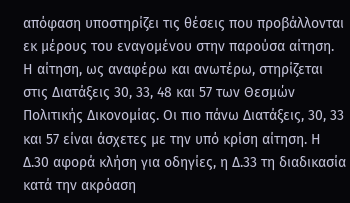απόφαση υποστηρίζει τις θέσεις που προβάλλονται εκ μέρους του εναγομένου στην παρούσα αίτηση. Η αίτηση, ως αναφέρω και ανωτέρω, στηρίζεται στις Διατάξεις 30, 33, 48 και 57 των Θεσμών Πολιτικής Δικονομίας. Οι πιο πάνω Διατάξεις, 30, 33 και 57 είναι άσχετες με την υπό κρίση αίτηση. Η Δ.30 αφορά κλήση για οδηγίες, η Δ.33 τη διαδικασία κατά την ακρόαση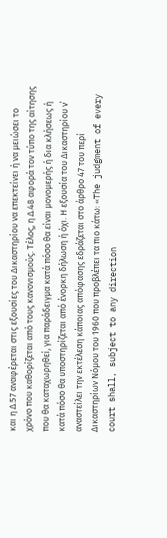και η Δ.57 αναφέρεται στις εξουσίες του Δικαστηρίου να επεκτείνει ή να μειώσει το χρόνο που καθορίζεται από τους κανονισμούς. Τέλος, η Δ.48 αφορά τον τύπο της αίτησης που θα καταχωρηθεί, για παράδειγμα κατά πόσο θα είναι μονομερής ή δια κλήσεως ή κατά πόσο θα υποστηρίζεται από ένορκη δήλωση ή όχι. Η εξουσία του Δικαστηρίου ν΄ αναστείλει την εκτέλεση κάποιας απόφασης εδράζεται στο άρθρο 47 του περί Δικαστηρίων Νόμου του 1960 που προβλέπει τα πιο κάτω: «The judgment of every court shall, subject to any direction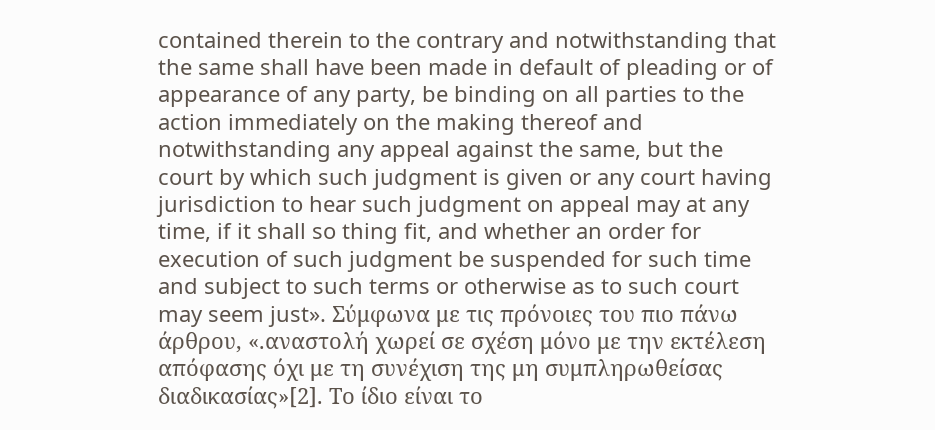contained therein to the contrary and notwithstanding that the same shall have been made in default of pleading or of appearance of any party, be binding on all parties to the action immediately on the making thereof and notwithstanding any appeal against the same, but the court by which such judgment is given or any court having jurisdiction to hear such judgment on appeal may at any time, if it shall so thing fit, and whether an order for execution of such judgment be suspended for such time and subject to such terms or otherwise as to such court may seem just». Σύμφωνα με τις πρόνοιες του πιο πάνω άρθρου, «.αναστολή χωρεί σε σχέση μόνο με την εκτέλεση απόφασης όχι με τη συνέχιση της μη συμπληρωθείσας διαδικασίας»[2]. Το ίδιο είναι το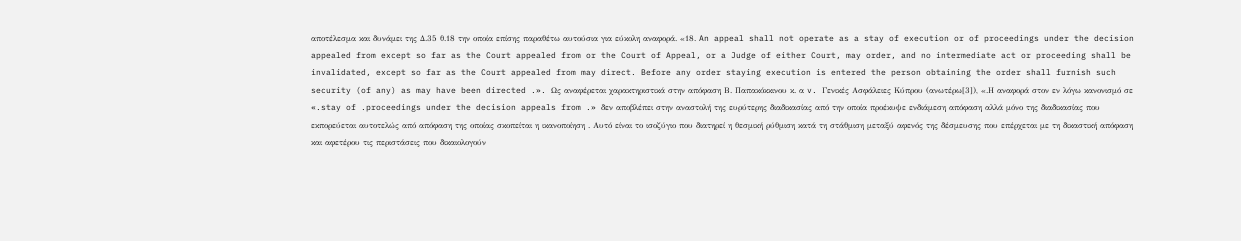αποτέλεσμα και δυνάμει της Δ.35 θ.18 την οποία επίσης παραθέτω αυτούσια για εύκολη αναφορά. «18. An appeal shall not operate as a stay of execution or of proceedings under the decision appealed from except so far as the Court appealed from or the Court of Appeal, or a Judge of either Court, may order, and no intermediate act or proceeding shall be invalidated, except so far as the Court appealed from may direct. Before any order staying execution is entered the person obtaining the order shall furnish such security (of any) as may have been directed .». Ως αναφέρεται χαρακτηριστικά στην απόφαση Β. Παπακόκκινου κ. α v. Γενικές Ασφάλειες Κύπρου (ανωτέρω[3]), «.Η αναφορά στον εν λόγω κανονισμό σε «.stay of .proceedings under the decision appeals from .» δεν αποβλέπει στην αναστολή της ευρύτερης διαδικασίας από την οποία προέκυψε ενδιάμεση απόφαση αλλά μόνο της διαδικασίας που εκπορεύεται αυτοτελώς από απόφαση της οποίας σκοπείται η ικανοποίηση . Αυτό είναι το ισοζύγιο που διατηρεί η θεσμική ρύθμιση κατά τη στάθμιση μεταξύ αφενός της δέσμευσης που επέρχεται με τη δικαστική απόφαση και αφετέρου τις περιστάσεις που δικαιολογούν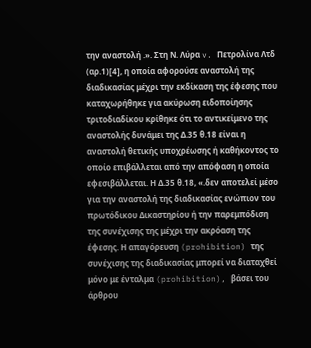την αναστολή .». Στη Ν. Λύρα v. Πετρολίνα Λτδ (αρ.1)[4], η οποία αφορούσε αναστολή της διαδικασίας μέχρι την εκδίκαση της έφεσης που καταχωρήθηκε για ακύρωση ειδοποίησης τριτοδιαδίκου κρίθηκε ότι το αντικείμενο της αναστολής δυνάμει της Δ.35 θ.18 είναι η αναστολή θετικής υποχρέωσης ή καθήκοντος το οποίο επιβάλλεται από την απόφαση η οποία εφεσιβάλλεται. Η Δ.35 θ.18, «.δεν αποτελεί μέσο για την αναστολή της διαδικασίας ενώπιον του πρωτόδικου Δικαστηρίου ή την παρεμπόδιση της συνέχισης της μέχρι την ακρόαση της έφεσης. Η απαγόρευση (prohibition) της συνέχισης της διαδικασίας μπορεί να διαταχθεί μόνο με ένταλμα (prohibition), βάσει του άρθρου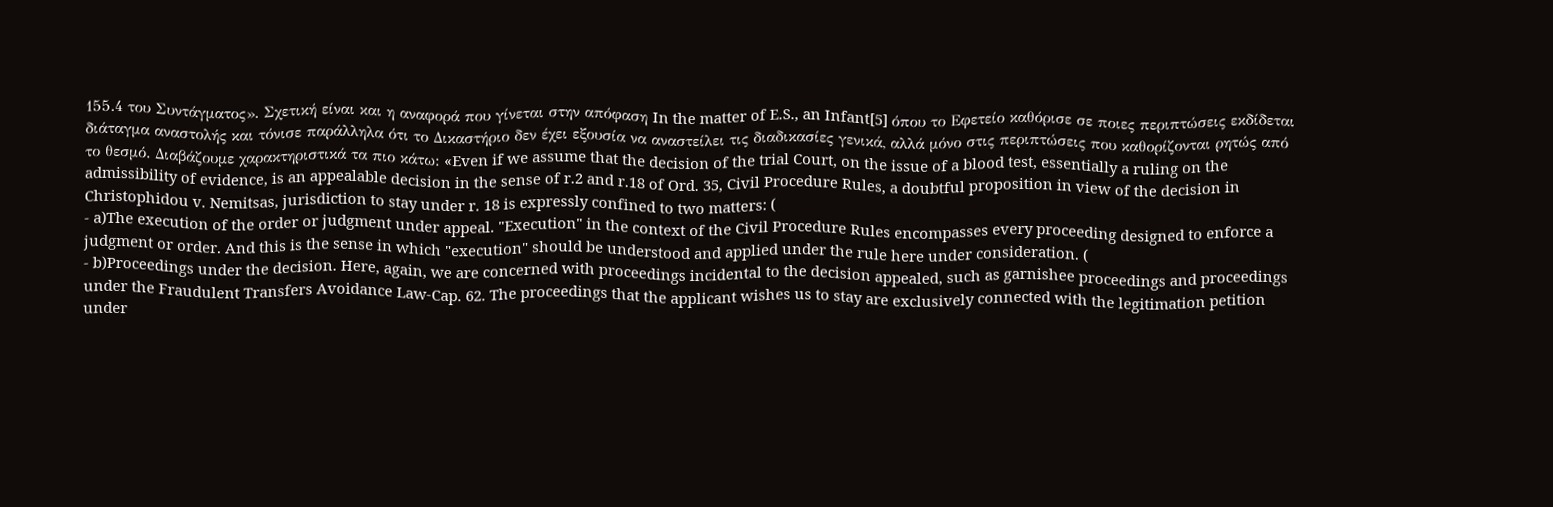155.4 του Συντάγματος». Σχετική είναι και η αναφορά που γίνεται στην απόφαση In the matter of E.S., an Infant[5] όπου το Εφετείο καθόρισε σε ποιες περιπτώσεις εκδίδεται διάταγμα αναστολής και τόνισε παράλληλα ότι το Δικαστήριο δεν έχει εξουσία να αναστείλει τις διαδικασίες γενικά, αλλά μόνο στις περιπτώσεις που καθορίζονται ρητώς από το θεσμό. Διαβάζουμε χαρακτηριστικά τα πιο κάτω: «Even if we assume that the decision of the trial Court, on the issue of a blood test, essentially a ruling on the admissibility of evidence, is an appealable decision in the sense of r.2 and r.18 of Ord. 35, Civil Procedure Rules, a doubtful proposition in view of the decision in Christophidou v. Nemitsas, jurisdiction to stay under r. 18 is expressly confined to two matters: (
- a)The execution of the order or judgment under appeal. "Execution" in the context of the Civil Procedure Rules encompasses every proceeding designed to enforce a judgment or order. And this is the sense in which "execution" should be understood and applied under the rule here under consideration. (
- b)Proceedings under the decision. Here, again, we are concerned with proceedings incidental to the decision appealed, such as garnishee proceedings and proceedings under the Fraudulent Transfers Avoidance Law-Cap. 62. The proceedings that the applicant wishes us to stay are exclusively connected with the legitimation petition under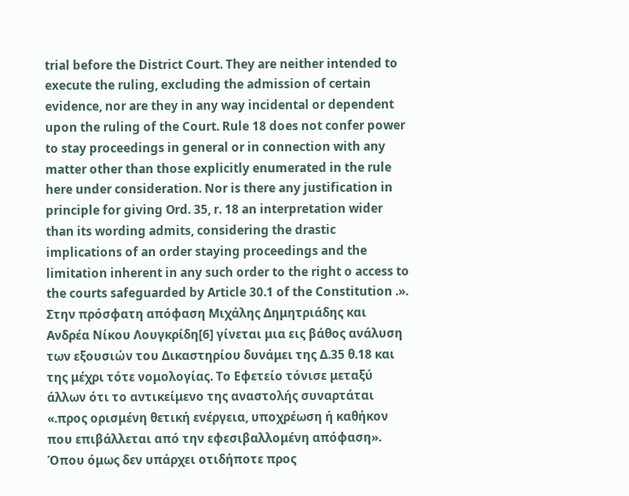trial before the District Court. They are neither intended to execute the ruling, excluding the admission of certain evidence, nor are they in any way incidental or dependent upon the ruling of the Court. Rule 18 does not confer power to stay proceedings in general or in connection with any matter other than those explicitly enumerated in the rule here under consideration. Nor is there any justification in principle for giving Ord. 35, r. 18 an interpretation wider than its wording admits, considering the drastic implications of an order staying proceedings and the limitation inherent in any such order to the right o access to the courts safeguarded by Article 30.1 of the Constitution .». Στην πρόσφατη απόφαση Μιχάλης Δημητριάδης και Ανδρέα Νίκου Λουγκρίδη[6] γίνεται μια εις βάθος ανάλυση των εξουσιών του Δικαστηρίου δυνάμει της Δ.35 θ.18 και της μέχρι τότε νομολογίας. Το Εφετείο τόνισε μεταξύ άλλων ότι το αντικείμενο της αναστολής συναρτάται «.προς ορισμένη θετική ενέργεια, υποχρέωση ή καθήκον που επιβάλλεται από την εφεσιβαλλομένη απόφαση». Όπου όμως δεν υπάρχει οτιδήποτε προς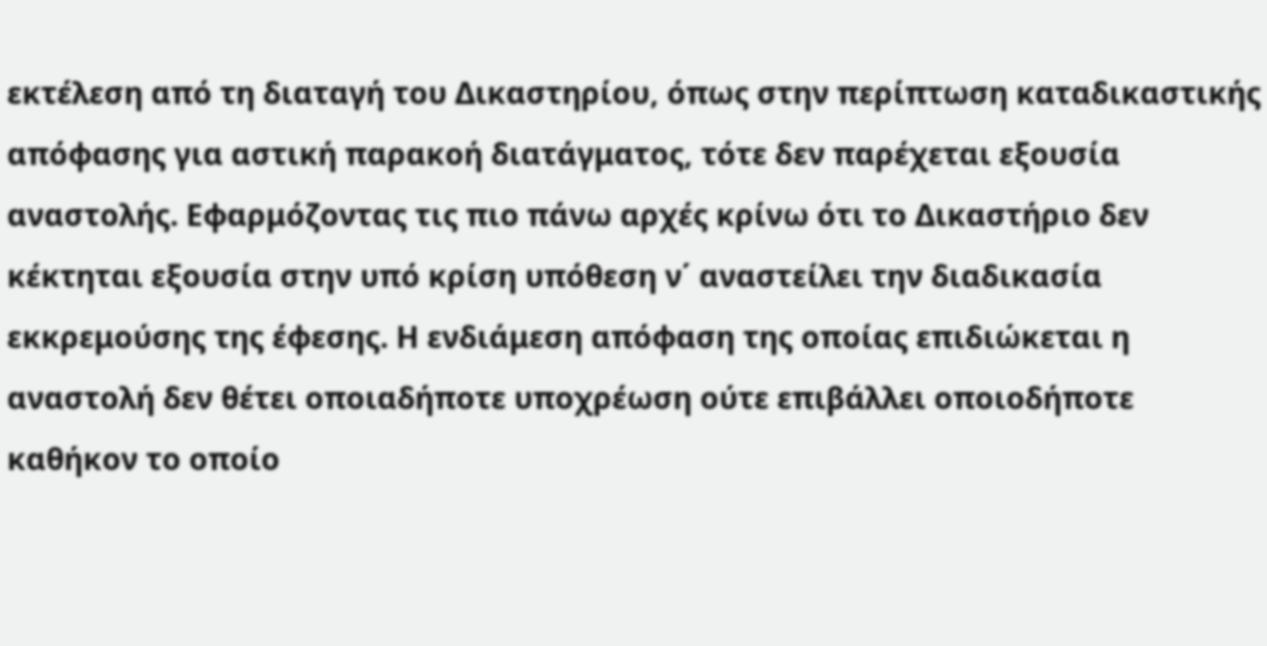εκτέλεση από τη διαταγή του Δικαστηρίου, όπως στην περίπτωση καταδικαστικής απόφασης για αστική παρακοή διατάγματος, τότε δεν παρέχεται εξουσία αναστολής. Εφαρμόζοντας τις πιο πάνω αρχές κρίνω ότι το Δικαστήριο δεν κέκτηται εξουσία στην υπό κρίση υπόθεση ν΄ αναστείλει την διαδικασία εκκρεμούσης της έφεσης. Η ενδιάμεση απόφαση της οποίας επιδιώκεται η αναστολή δεν θέτει οποιαδήποτε υποχρέωση ούτε επιβάλλει οποιοδήποτε καθήκον το οποίο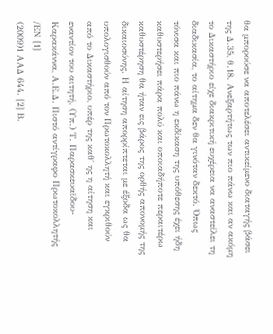θα μπορούσε να αποτελέσει αντικείμενο διαταγής βάσει της Δ.35, θ.18. Ανεξαρτήτως των πιο πάνω και αν ακόμη το Δικαστήριο είχε διακριτική ευχέρεια να αναστείλει τη διαδικασία, το αίτημα δεν θα γινόταν δεκτό. Όπως τόνισα και πιο πάνω η εκδίκαση της υπόθεσης έχει ήδη καθυστερήσει πάρα πολύ και οποιαδήποτε περαιτέρω καθυστέρηση θα ήταν εις βάρος της ορθής απονομής της δικαιοσύνης. Η αίτηση απορρίπτεται με έξοδα ως θα υπολογισθούν από τον Πρωτοκολλητή και εγκριθούν από το Δικαστήριο, υπέρ της καθ΄ ης η αίτηση και εναντίον του αιτητή. (Υπ.) Τ. Παρασκευαϊδου-Καρακάννα, Α.Ε.Δ. Πιστό αντίγραφο Πρωτοκολλητής /ΕΝ [1]
(2009)1 ΑΑΔ 644. [2] Β.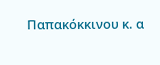Παπακόκκινου κ. α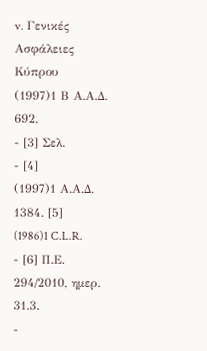v. Γενικές Ασφάλειες Κύπρου
(1997)1 Β Α.Α.Δ. 692,
- [3] Σελ.
- [4]
(1997)1 Α.Α.Δ. 1384. [5]
(1986)1 C.L.R.
- [6] Π.Ε. 294/2010, ημερ. 31.3.
-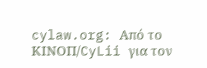cylaw.org: Από το ΚΙΝOΠ/CyLii για τον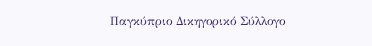Παγκύπριο Δικηγορικό Σύλλογο